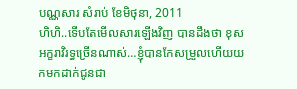បណ្ណសារ សំរាប់ ខែមិថុនា, 2011
ហិហិ..ទើបតែមើលសារឡើងវិញ បានដឹងថា ខុសអក្ខរាវិរទ្ធច្រើនណាស់…ខ្ញុំបានកែសម្រួលហើយយកមកដាក់ជូនជា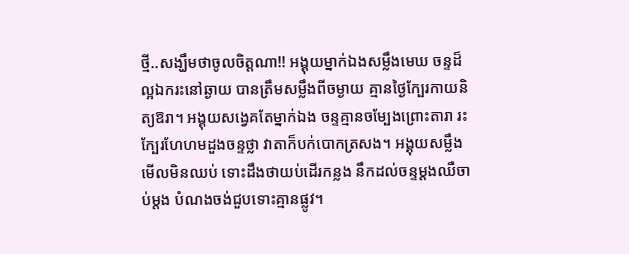ថ្មី..សង្ឃឹមថាចូលចិត្តណា!! អង្គុយម្នាក់ឯងសម្លឹងមេឃ ចន្ទដ៏ល្អឯករះនៅឆ្ងាយ បានត្រឹមសម្លឹងពីចម្ងាយ គ្មានថ្ងៃក្បែរកាយនិត្យឱរា។ អង្គុយសង្វេគតែម្នាក់ឯង ចន្ទគ្មានចម្បែងព្រោះតារា រះក្បែរហែហមដួងចន្ទថ្លា វាតាក៏បក់បោកត្រសង។ អង្គុយសម្លឹងមើលមិនឈប់ ទោះដឹងថាយប់ដើរកន្លង នឹកដល់ចន្ទម្តងឈឺចាប់ម្តង បំណងចង់ជួបទោះគ្មានផ្លូវ។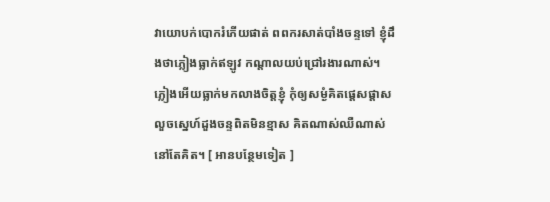វាយោបក់បោករំភើយផាត់ ពពករសាត់បាំងចន្ទទៅ ខ្ញុំដឹងថាភ្លៀងធ្លាក់ឥឡូវ កណ្តាលយប់ជ្រៅរងារណាស់។ ភ្លៀងអើយធ្លាក់មកលាងចិត្តខ្ញុំ កុំឲ្យសម្ងំគិតផ្តេសផ្តាស លួចស្នេហ៍ដួងចន្ទពិតមិនខ្មាស គិតណាស់ឈឺណាស់ នៅតែគិត។ [ អានបន្ថែមទៀត ]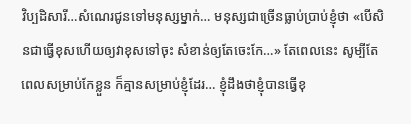វិប្បដិសារី…សំណេរជូនទៅមនុស្សម្នាក់… មនុស្សជាច្រើនធ្លាប់ប្រាប់ខ្ញុំថា «បើសិនជាធ្វើខុសហើយឲ្យវាខុសទៅចុះ សំខាន់ឲ្យតែចេះកែ…» តែពេលនេះ សូម្បីតែពេលសម្រាប់កែខ្លួន ក៏គ្មានសម្រាប់ខ្ញុំដែរ… ខ្ញុំដឹងថាខ្ញុំបានធ្វើខុ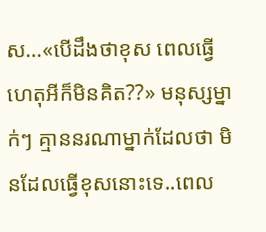ស…«បើដឹងថាខុស ពេលធ្វើហេតុអីក៏មិនគិត??» មនុស្សម្នាក់ៗ គ្មាននរណាម្នាក់ដែលថា មិនដែលធ្វើខុសនោះទេ..ពេល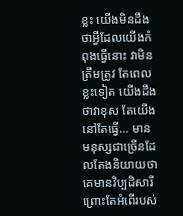ខ្លះ យើងមិនដឹងថាអ្វីដែលយើងកំពុងធ្វើនោះ វាមិនត្រឹមត្រូវ តែពេលខ្លះទៀត យើងដឹងថាវាខុស តែយើងនៅតែធ្វើ… មានមនុស្សជាច្រើនដែលតែងនិយាយថា គេមានវិប្បដិសារី ព្រោះតែអំពើរបស់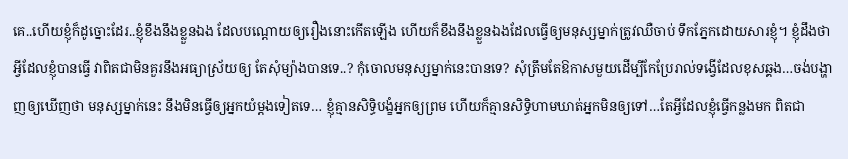គេ..ហើយខ្ញុំក៏ដូច្នោះដែរ..ខ្ញុំខឹងនឹងខ្លួនឯង ដែលបណ្តោយឲ្យរឿងនោះកើតឡើង ហើយក៏ខឹងនឹងខ្លួនឯងដែលធ្វើឲ្យមនុស្សម្នាក់ត្រូវឈឺចាប់ ទឹកភ្នែកដោយសារខ្ញុំ។ ខ្ញុំដឹងថា អ្វីដែលខ្ញុំបានធ្វើ វាពិតជាមិនគួរនឹងអធ្យាស្រ័យឲ្យ តែសុំម្យ៉ាងបានទេ..? កុំចោលមនុស្សម្នាក់នេះបានទេ? សុំត្រឹមតែឱកាសមួយដើម្បីកែប្រែរាល់ទង្វើដែលខុសឆ្គង…ចង់បង្ហាញឲ្យឃើញថា មនុស្សម្នាក់នេះ នឹងមិនធ្វើឲ្យអ្នកយំម្តងទៀតទេ… ខ្ញុំគ្មានសិទ្ធិបង្ខំអ្នកឲ្យព្រម ហើយក៏គ្មានសិទ្ធិហាមឃាត់អ្នកមិនឲ្យទៅ…តែអ្វីដែលខ្ញុំធ្វើកន្លងមក ពិតជា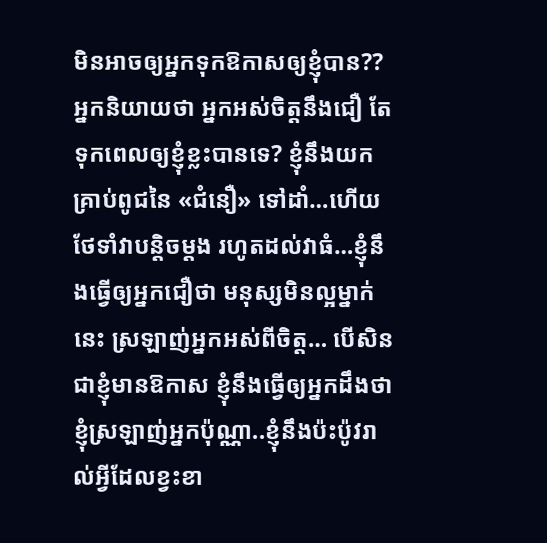មិនអាចឲ្យអ្នកទុកឱកាសឲ្យខ្ញុំបាន?? អ្នកនិយាយថា អ្នកអស់ចិត្តនឹងជឿ តែទុកពេលឲ្យខ្ញុំខ្លះបានទេ? ខ្ញុំនឹងយកគ្រាប់ពូជនៃ «ជំនឿ» ទៅដាំ…ហើយថែទាំវាបន្តិចម្តង រហូតដល់វាធំ…ខ្ញុំនឹងធ្វើឲ្យអ្នកជឿថា មនុស្សមិនល្អម្នាក់នេះ ស្រឡាញ់អ្នកអស់ពីចិត្ត… បើសិនជាខ្ញុំមានឱកាស ខ្ញុំនឹងធ្វើឲ្យអ្នកដឹងថាខ្ញុំស្រឡាញ់អ្នកប៉ុណ្ណា..ខ្ញុំនឹងប៉ះប៉ូវរាល់អ្វីដែលខ្វះខា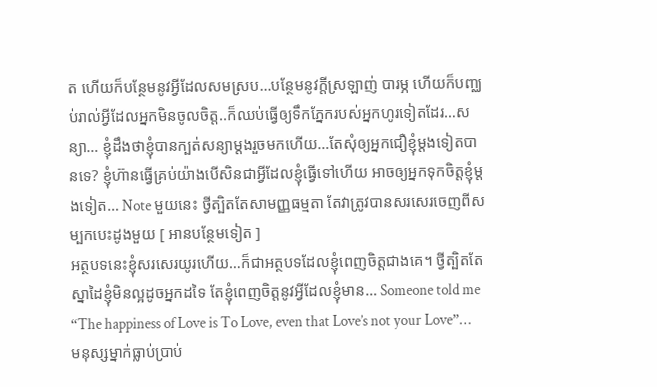ត ហើយក៏បន្ថែមនូវអ្វីដែលសមស្រប…បន្ថែមនូវក្តីស្រឡាញ់ បារម្ភ ហើយក៏បញ្ឈប់រាល់អ្វីដែលអ្នកមិនចូលចិត្ត..ក៏ឈប់ធ្វើឲ្យទឹកភ្នែករបស់អ្នកហូរទៀតដែរ…សន្យា… ខ្ញុំដឹងថាខ្ញុំបានក្បត់សន្យាម្តងរួចមកហើយ…តែសុំឲ្យអ្នកជឿខ្ញុំម្តងទៀតបានទេ? ខ្ញុំហ៊ានធ្វើគ្រប់យ៉ាងបើសិនជាអ្វីដែលខ្ញុំធ្វើទៅហើយ អាចឲ្យអ្នកទុកចិត្តខ្ញុំម្តងទៀត… Note មួយនេះ ថ្វីត្បិតតែសាមញ្ញធម្មតា តែវាត្រូវបានសរសេរចេញពីសម្បកបេះដូងមួយ [ អានបន្ថែមទៀត ]
អត្ថបទនេះខ្ញុំសរសេរយូរហើយ…ក៏ជាអត្ថបទដែលខ្ញុំពេញចិត្តជាងគេ។ ថ្វីត្បិតតែស្នាដៃខ្ញុំមិនល្អដូចអ្នកដទៃ តែខ្ញុំពេញចិត្តនូវអ្វីដែលខ្ញុំមាន… Someone told me “The happiness of Love is To Love, even that Love’s not your Love”… មនុស្សម្នាក់ធ្លាប់ប្រាប់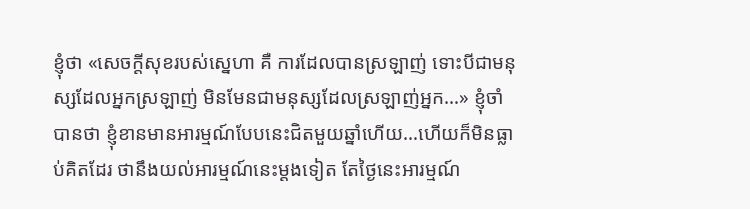ខ្ញុំថា «សេចក្តីសុខរបស់ស្នេហា គឺ ការដែលបានស្រឡាញ់ ទោះបីជាមនុស្សដែលអ្នកស្រឡាញ់ មិនមែនជាមនុស្សដែលស្រឡាញ់អ្នក…» ខ្ញុំចាំបានថា ខ្ញុំខានមានអារម្មណ៍បែបនេះជិតមួយឆ្នាំហើយ…ហើយក៏មិនធ្លាប់គិតដែរ ថានឹងយល់អារម្មណ៍នេះម្តងទៀត តែថ្ងៃនេះអារម្មណ៍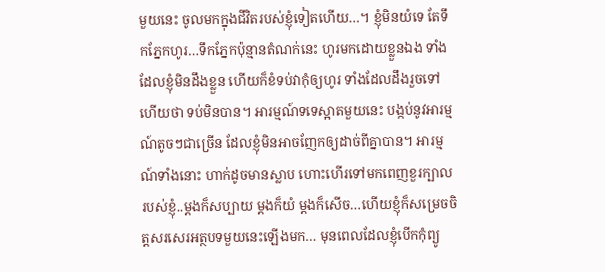មួយនេះ ចូលមកក្នុងជីវិតរបស់ខ្ញុំទៀតហើយ…។ ខ្ញុំមិនយំទេ តែទឹកភ្នែកហូរ…ទឹកភ្នែកប៉ុន្មានតំណក់នេះ ហូរមកដោយខ្លួនឯង ទាំងដែលខ្ញុំមិនដឹងខ្លួន ហើយក៏ខំទប់វាកុំឲ្យហូរ ទាំងដែលដឹងរួចទៅហើយថា ទប់មិនបាន។ អារម្មណ៍ទទេស្អាតមួយនេះ បង្កប់នូវអារម្មណ៍តូចៗជាច្រើន ដែលខ្ញុំមិនអាចញែកឲ្យដាច់ពីគ្នាបាន។ អារម្មណ៍ទាំងនោះ ហាក់ដូចមានស្លាប ហោះហើរទៅមកពេញខួរក្បាលរបស់ខ្ញុំ..ម្តងក៏សប្បាយ ម្តងក៏យំ ម្តងក៏សើច…ហើយខ្ញុំក៏សម្រេចចិត្តសរសេរអត្ថបទមួយនេះឡើងមក… មុនពេលដែលខ្ញុំបើកកុំព្យូ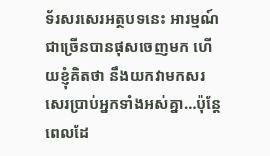ទ័រសរសេរអត្ថបទនេះ អារម្មណ៍ជាច្រើនបានផុសចេញមក ហើយខ្ញុំគិតថា នឹងយកវាមកសរសេរប្រាប់អ្នកទាំងអស់គ្នា…ប៉ុន្តែ ពេលដែ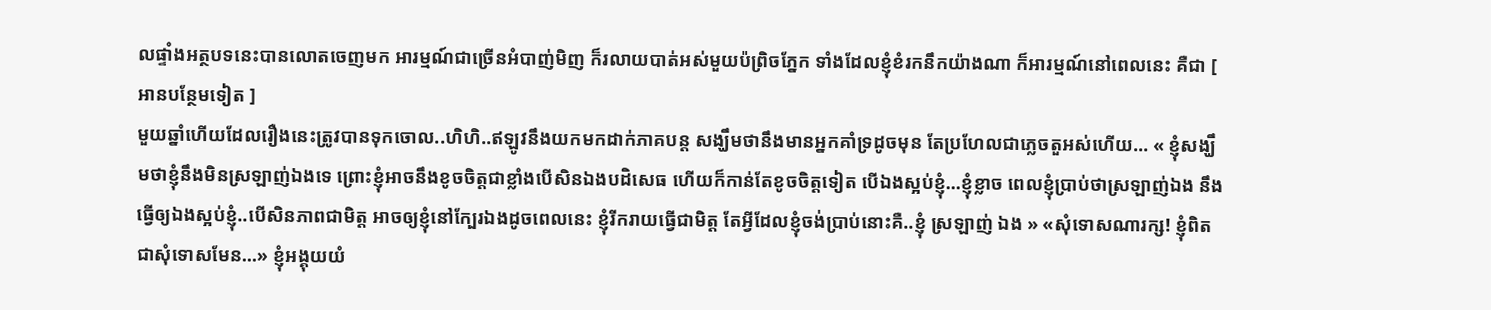លផ្ទាំងអត្ថបទនេះបានលោតចេញមក អារម្មណ៍ជាច្រើនអំបាញ់មិញ ក៏រលាយបាត់អស់មួយប៉ព្រិចភ្នែក ទាំងដែលខ្ញុំខំរកនឹកយ៉ាងណា ក៏អារម្មណ៍នៅពេលនេះ គឺជា [ អានបន្ថែមទៀត ]
មួយឆ្នាំហើយដែលរឿងនេះត្រូវបានទុកចោល..ហិហិ..ឥឡូវនឹងយកមកដាក់ភាគបន្ត សង្ឃឹមថានឹងមានអ្នកគាំទ្រដូចមុន តែប្រហែលជាភ្លេចតួអស់ហើយ… « ខ្ញុំសង្ឃឹមថាខ្ញុំនឹងមិនស្រឡាញ់ឯងទេ ព្រោះខ្ញុំអាចនឹងខូចចិត្តជាខ្លាំងបើសិនឯងបដិសេធ ហើយក៏កាន់តែខូចចិត្តទៀត បើឯងស្អប់ខ្ញុំ…ខ្ញុំខ្លាច ពេលខ្ញុំប្រាប់ថាស្រឡាញ់ឯង នឹងធ្វើឲ្យឯងស្អប់ខ្ញុំ..បើសិនភាពជាមិត្ត អាចឲ្យខ្ញុំនៅក្បែរឯងដូចពេលនេះ ខ្ញុំរីករាយធ្វើជាមិត្ត តែអ្វីដែលខ្ញុំចង់ប្រាប់នោះគឺ..ខ្ញុំ ស្រឡាញ់ ឯង » «សុំទោសណារក្ស! ខ្ញុំពិតជាសុំទោសមែន…» ខ្ញុំអង្គុយយំ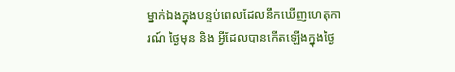ម្នាក់ឯងក្នុងបន្ទប់ពេលដែលនឹកឃើញហេតុការណ៍ ថ្ងៃមុន និង អ្វីដែលបានកើតឡើងក្នុងថ្ងៃ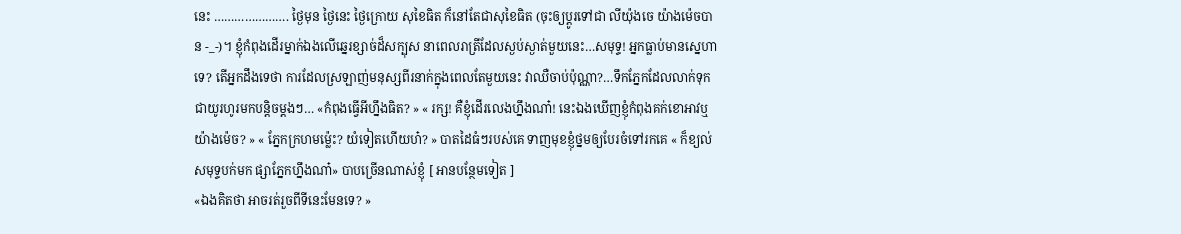នេះ …………………. ថ្ងៃមុន ថ្ងៃនេះ ថ្ងៃក្រោយ សុខៃធិត ក៏នៅតែជាសុខៃធិត (ចុះឲ្យប្តូរទៅជា លីយ៉ុងចេ យ៉ាងម៉េចបាន -_-)។ ខ្ញុំកំពុងដើរម្នាក់ឯងលើឆ្នេរខ្សាច់ដ៏សក្បុស នាពេលរាត្រីដែលស្ងប់ស្ងាត់មួយនេះ…សមុទ្ទ! អ្នកធ្លាប់មានស្នេហាទេ? តើអ្នកដឹងទេថា ការដែលស្រឡាញ់មនុស្សពីរនាក់ក្នុងពេលតែមួយនេះ វាឈឺចាប់ប៉ុណ្ណា?…ទឹកភ្នែកដែលលាក់ទុកជាយូរហូរមកបន្តិចម្តងៗ… «កំពុងធ្វើអីហ្នឹងធិត? » « រក្ស! គឺខ្ញុំដើរលេងហ្នឹងណា៎! នេះឯងឃើញខ្ញុំកំពុងគក់ខោអាវឬយ៉ាងម៉េច? » « ភ្នែកក្រហមម្ល៉េះ? យំទៀតហើយហ៎? » បាតដៃធំៗរបស់គេ ទាញមុខខ្ញុំថ្នមឲ្យបែរចំទៅរកគេ « ក៏ខ្យល់សមុទ្ទបក់មក ផ្សាភ្នែកហ្នឹងណា៎» បាបច្រើនណាស់ខ្ញុំ [ អានបន្ថែមទៀត ]
«ឯងគិតថា អាចរត់រួចពីទីនេះមែនទេ? »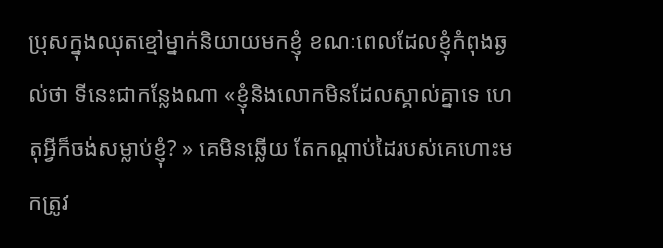ប្រុសក្នុងឈុតខ្មៅម្នាក់និយាយមកខ្ញុំ ខណៈពេលដែលខ្ញុំកំពុងឆ្ងល់ថា ទីនេះជាកន្លែងណា «ខ្ញុំនិងលោកមិនដែលស្គាល់គ្នាទេ ហេតុអ្វីក៏ចង់សម្លាប់ខ្ញុំ? » គេមិនឆ្លើយ តែកណ្តាប់ដៃរបស់គេហោះមកត្រូវ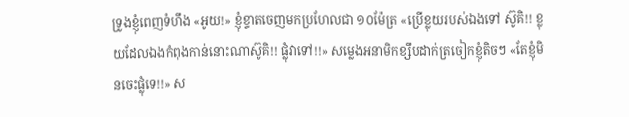ទ្រូងខ្ញុំពេញទំហឹង «អូយ!» ខ្ញុំខ្ទាតចេញមកប្រហែលជា ១០ម៉ែត្រ «ប្រើខ្លុយរបស់ឯងទៅ ស៊ូគិ!! ខ្លុយដែលឯងកំពុងកាន់នោះណាស៊ូគិ!! ផ្លុំវាទៅ!!» សម្លេងអនាមិកខ្សឹបដាក់ត្រចៀកខ្ញុំតិចៗ «តែខ្ញុំមិនចេះផ្លុំទេ!!» ស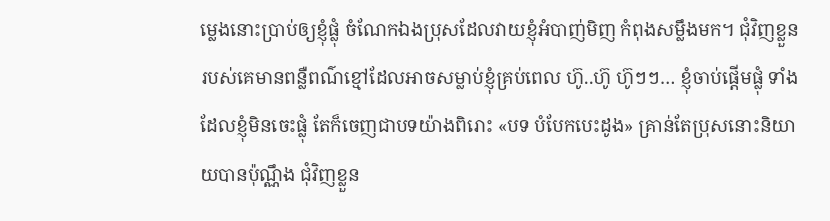ម្លេងនោះប្រាប់ឲ្យខ្ញុំផ្លុំ ចំណែកឯងប្រុសដែលវាយខ្ញុំអំបាញ់មិញ កំពុងសម្លឹងមក។ ជុំវិញខ្លួនរបស់គេមានពន្លឺពណ៌ខ្មៅដែលអាចសម្លាប់ខ្ញុំគ្រប់ពេល ហ៊ូ..ហ៊ូ ហ៊ូៗៗ… ខ្ញុំចាប់ផ្តើមផ្លុំ ទាំងដែលខ្ញុំមិនចេះផ្លុំ តែក៏ចេញជាបទយ៉ាងពិរោះ «បទ បំបែកបេះដូង» គ្រាន់តែប្រុសនោះនិយាយបានប៉ុណ្ណឹង ជុំវិញខ្លួន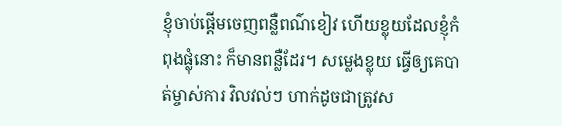ខ្ញុំចាប់ផ្តើមចេញពន្លឺពណ៌ខៀវ ហើយខ្លុយដែលខ្ញុំកំពុងផ្លុំនោះ ក៏មានពន្លឺដែរ។ សម្លេងខ្លុយ ធ្វើឲ្យគេបាត់ម្ចាស់ការ វិលវល់ៗ ហាក់ដូចជាត្រូវស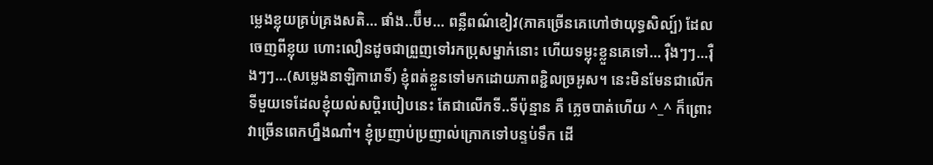ម្លេងខ្លុយគ្រប់គ្រងសតិ… ផាំង..ប៊ឹម… ពន្លឺពណ៌ខៀវ(ភាគច្រើនគេហៅថាយុទ្ធសិល្ប៍) ដែលចេញពីខ្លុយ ហោះលឿនដូចជាព្រួញទៅរកប្រុសម្នាក់នោះ ហើយទម្លុះខ្លួនគេទៅ… រ៉ឺងៗៗ…រ៉ឺងៗៗ…(សម្លេងនាឡិការោទិ៍) ខ្ញុំពត់ខ្លួនទៅមកដោយភាពខ្ជិលច្រអូស។ នេះមិនមែនជាលើកទីមួយទេដែលខ្ញុំយល់សប្តិរបៀបនេះ តែជាលើកទី..ទីប៉ុន្មាន គឺ ភ្លេចបាត់ហើយ ^_^ ក៏ព្រោះវាច្រើនពេកហ្នឹងណា៎។ ខ្ញុំប្រញាប់ប្រញាល់ក្រោកទៅបន្ទប់ទឹក ដើ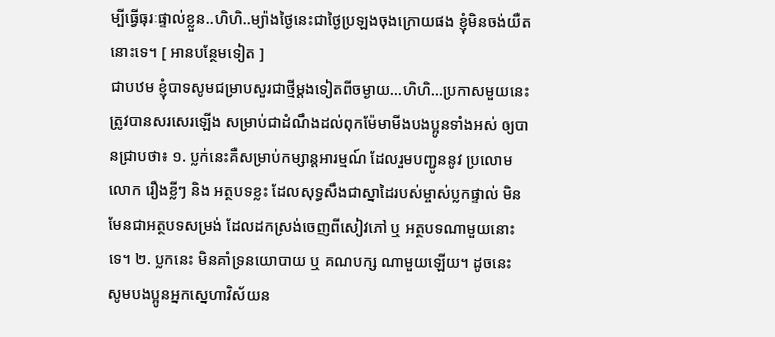ម្បីធ្វើធុរៈផ្ទាល់ខ្លួន..ហិហិ..ម្យ៉ាងថ្ងៃនេះជាថ្ងៃប្រឡងចុងក្រោយផង ខ្ញុំមិនចង់យឺតនោះទេ។ [ អានបន្ថែមទៀត ]
ជាបឋម ខ្ញុំបាទសូមជម្រាបសួរជាថ្មីម្តងទៀតពីចម្ងាយ…ហិហិ…ប្រកាសមួយនេះត្រូវបានសរសេរឡើង សម្រាប់ជាដំណឹងដល់ពុកម៉ែមាមីងបងប្អូនទាំងអស់ ឲ្យបានជ្រាបថា៖ ១. ប្លក់នេះគឺសម្រាប់កម្សាន្តអារម្មណ៍ ដែលរួមបញ្ជូននូវ ប្រលោមលោក រឿងខ្លីៗ និង អត្ថបទខ្លះ ដែលសុទ្ធសឹងជាស្នាដៃរបស់ម្ចាស់ប្លកផ្ទាល់ មិនមែនជាអត្ថបទសម្រង់ ដែលដកស្រង់ចេញពីសៀវភៅ ឬ អត្ថបទណាមួយនោះទេ។ ២. ប្លកនេះ មិនគាំទ្រនយោបាយ ឬ គណបក្ស ណាមួយឡើយ។ ដូចនេះ សូមបងប្អូនអ្នកស្នេហាវិស័យន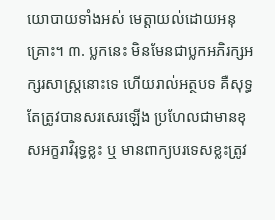យោបាយទាំងអស់ មេត្តាយល់ដោយអនុគ្រោះ។ ៣. ប្លកនេះ មិនមែនជាប្លកអភិរក្សអក្សរសាស្រ្តនោះទេ ហើយរាល់អត្ថបទ គឺសុទ្ធតែត្រូវបានសរសេរឡើង ប្រហែលជាមានខុសអក្ខរាវិរុទ្ធខ្លះ ឬ មានពាក្យបរទេសខ្លះត្រូវ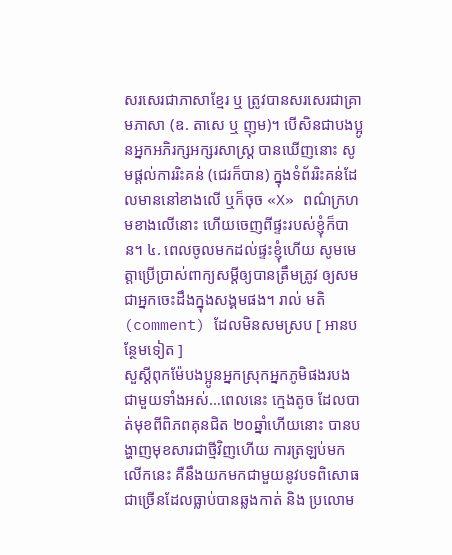សរសេរជាភាសាខ្មែរ ឬ ត្រូវបានសរសេរជាគ្រាមភាសា (ឧ. តាសេ ឬ ញុម)។ បើសិនជាបងប្អូនអ្នកអភិរក្សអក្សរសាស្រ្ត បានឃើញនោះ សូមផ្តល់ការរិះគន់ (ជេរក៏បាន) ក្នុងទំព័ររិះគន់ដែលមាននៅខាងលើ ឬក៏ចុច «X» ពណ៌ក្រហមខាងលើនោះ ហើយចេញពីផ្ទះរបស់ខ្ញុំក៏បាន។ ៤. ពេលចូលមកដល់ផ្ទះខ្ញុំហើយ សូមមេត្តាប្រើប្រាស់ពាក្យសម្តីឲ្យបានត្រឹមត្រូវ ឲ្យសមជាអ្នកចេះដឹងក្នុងសង្គមផង។ រាល់ មតិ (comment) ដែលមិនសមស្រប [ អានបន្ថែមទៀត ]
សួស្តីពុកម៉ែបងប្អូនអ្នកស្រុកអ្នកភូមិផងរបងជាមួយទាំងអស់…ពេលនេះ ក្មេងតូច ដែលបាត់មុខពីពិភពគុនជិត ២០ឆ្នាំហើយនោះ បានបង្ហាញមុខសារជាថ្មីវិញហើយ ការត្រឡប់មកលើកនេះ គឺនឹងយកមកជាមួយនូវបទពិសោធជាច្រើនដែលធ្លាប់បានឆ្លងកាត់ និង ប្រលោម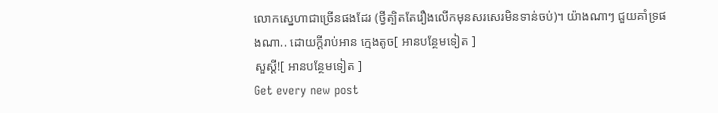លោកស្នេហាជាច្រើនផងដែរ (ថ្វីត្បិតតែរឿងលើកមុនសរសេរមិនទាន់ចប់)។ យ៉ាងណាៗ ជួយគាំទ្រផងណា.. ដោយក្តីរាប់អាន ក្មេងតូច[ អានបន្ថែមទៀត ]
សួស្តី![ អានបន្ថែមទៀត ]
Get every new post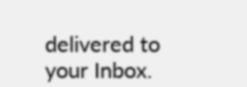delivered to your Inbox.